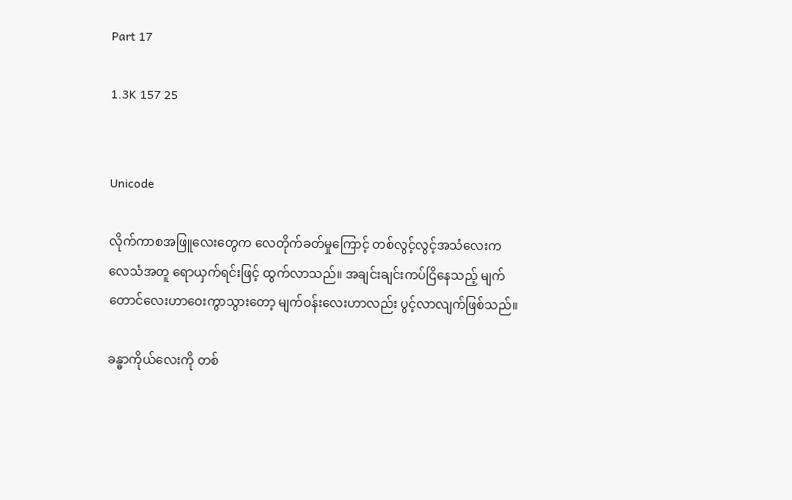Part 17

1.3K 157 25


Unicode

လိုက်ကာစအဖြူလေးတွေက လေတိုက်ခတ်မှုကြောင့် တစ်လွင့်လွင့်အသံလေးက လေသံအတူ ရောယှက်ရင်းဖြင့် ထွက်လာသည်။ အချင်းချင်းကပ်ငြိနေသည့် မျက်တောင်လေးဟာဝေးကွာသွားတော့ မျက်ဝန်းလေးဟာလည်း ပွင့်လာလျက်ဖြစ်သည်။

ခန္ဓာကိုယ်လေးကို တစ်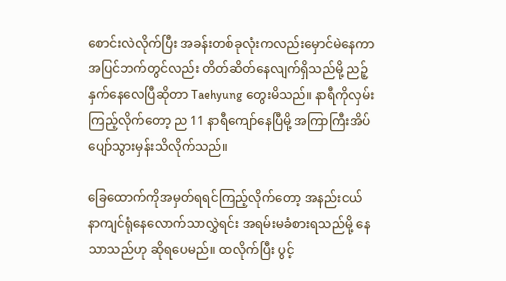စောင်းလဲလိုက်ပြီး အခန်းတစ်ခုလုံးကလည်းမှောင်မဲနေကာ အပြင်ဘက်တွင်လည်း တိတ်ဆိတ်နေလျက်ရှိသည်မို့ ညဉ့်နှက်နေလေပြီဆိုတာ Taehyung တွေးမိသည်။ နာရီကိုလှမ်းကြည့်လိုက်တော့ ည 11 နာရီကျော်နေပြီမို့ အကြာကြီးအိပ်ပျော်သွားမှန်းသိလိုက်သည်။

ခြေထောက်ကိုအမှတ်ရရင်ကြည့်လိုက်တော့ အနည်းငယ် နာကျင်ရုံနေလောက်သာလွှဲရင်း အရမ်းမခံစားရသည်မို့ နေသာသည်ဟု ဆိုရပေမည်။ ထလိုက်ပြီး ပွင့်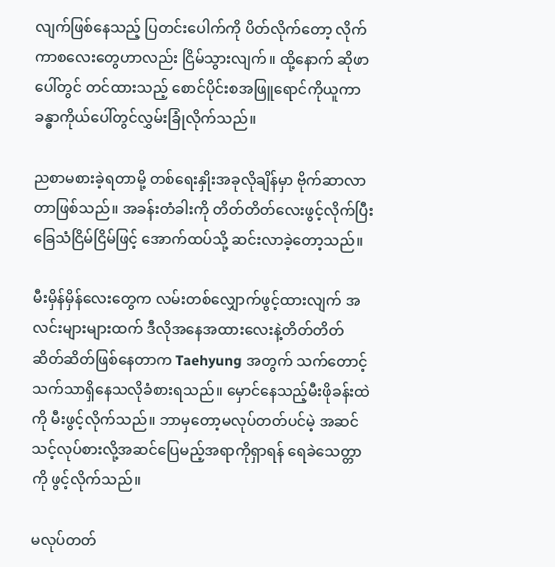လျက်ဖြစ်နေသည့် ပြတင်းပေါက်ကို ပိတ်လိုက်တော့ လိုက်ကာစလေးတွေဟာလည်း ငြိမ်သွားလျက်။ ထို့နောက် ဆိုဖာပေါ်တွင် တင်ထားသည့် စောင်ပိုင်းစအဖြူရောင်ကိုယူကာ ခန္ဓာကိုယ်ပေါ်တွင်လွှမ်းခြုံလိုက်သည်။

ညစာမစားခဲ့ရတာမို့ တစ်ရေးနှိုးအခုလိုချိန်မှာ ဗိုက်ဆာလာတာဖြစ်သည်။ အခန်းတံခါးကို တိတ်တိတ်လေးဖွင့်လိုက်ပြီး ခြေသံငြိမ်ငြိမ်ဖြင့် အောက်ထပ်သို့ ဆင်းလာခဲ့တော့သည်။

မီးမှိန်မှိန်လေးတွေက လမ်းတစ်လျှောက်ဖွင့်ထားလျက် အလင်းများများထက် ဒီလိုအနေအထားလေးနဲ့တိတ်တိတ်ဆိတ်ဆိတ်ဖြစ်နေတာက Taehyung အတွက် သက်တောင့်သက်သာရှိနေသလိုခံစားရသည်။ မှောင်နေသည့်မီးဖိုခန်းထဲကို မီးဖွင့်လိုက်သည်။ ဘာမှတော့မလုပ်တတ်ပင်မဲ့ အဆင်သင့်လုပ်စားလို့အဆင်ပြေမည့်အရာကိုရှာရန် ရေခဲသေတ္တာကို ဖွင့်လိုက်သည်။

မလုပ်တတ်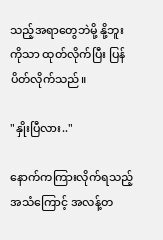သည့်အရာတွေဘဲမို့ နို့ဘူးကိုသာ ထုတ်လိုက်ပြီး ပြန်ပိတ်လိုက်သည်။

"နှိုးပြီလား.."

နောက်ကကြားလိုက်ရသည့်အသံကြောင့် အလန့်တ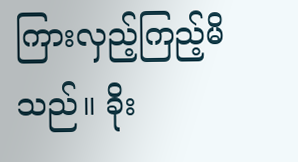ကြားလှည့်ကြည့်မိသည်။ ခိုး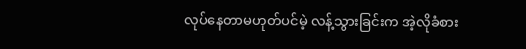လုပ်နေတာမဟုတ်ပင်မဲ့ လန့်သွားခြင်းက အဲ့လိုခံစား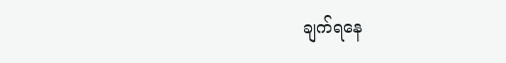ချက်ရနေ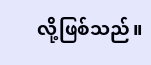လို့ဖြစ်သည်။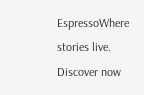EspressoWhere stories live. Discover now